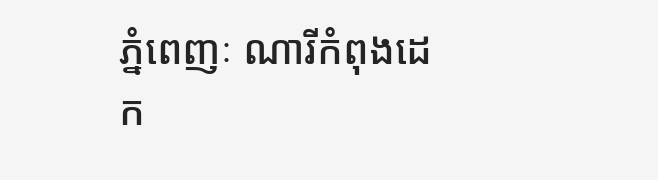ភ្នំពេញៈ ណារីកំពុងដេក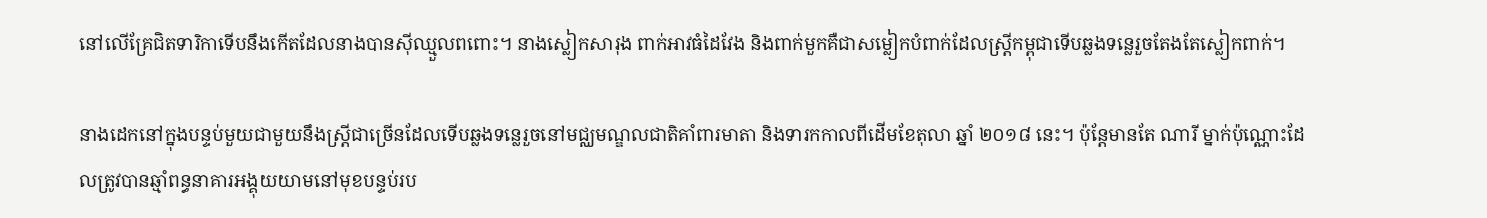នៅលើគ្រែជិតទារិកាទើបនឹងកើតដែលនាងបានស៊ីឈ្មួលពពោះ។ នាងស្លៀកសារុង ពាក់អាវធំដៃវែង និងពាក់មួកគឺជាសម្លៀកបំពាក់ដែលស្ត្រីកម្ពុជាទើបឆ្លងទន្លេរួចតែងតែស្លៀកពាក់។

នាងដេកនៅក្នុងបន្ទប់មួយជាមួយនឹងស្ត្រីជាច្រើនដែលទើបឆ្លងទន្លេរួចនៅមជ្ឈមណ្ឌលជាតិគាំពារមាតា និងទារកកាលពីដើមខែតុលា ឆ្នាំ ២០១៨ នេះ។ ប៉ុន្តែមានតែ ណារី ម្នាក់ប៉ុណ្ណោះដែលត្រូវបានឆ្មាំពន្ធនាគារអង្គុយយាមនៅមុខបន្ទប់រប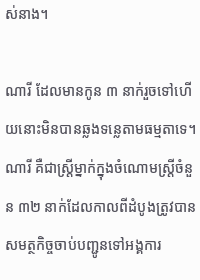ស់នាង។

ណារី ដែលមានកូន ៣ នាក់រួចទៅហើយនោះមិនបានឆ្លងទន្លេតាមធម្មតាទេ។ ណារី គឺជាស្ត្រីម្នាក់ក្នុងចំណោមស្ត្រីចំនួន ៣២ នាក់ដែលកាលពីដំបូងត្រូវបានសមត្ថកិច្ចចាប់បញ្ជូនទៅអង្គការ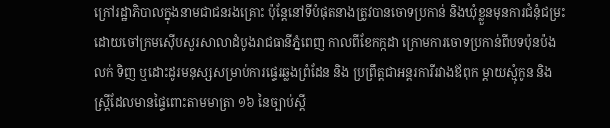ក្រៅរដ្ឋាភិបាលក្នុងនាមជាជនរងគ្រោះ ប៉ុន្តែនៅទីបំផុតនាងត្រូវបានចោទប្រកាន់ និងឃុំខ្លួនមុនការជំនុំជម្រះដោយចៅក្រមស៊ើបសួរសាលាដំបូងរាជធានីភ្នំពេញ កាលពីខែកក្កដា ក្រោមការចោទប្រកាន់ពីបទប៉ុនប៉ងលក់ ទិញ ឬដោះដូរមនុស្សសម្រាប់ការផ្ទេរឆ្លងព្រំដែន និង ប្រព្រឹត្តជាអន្តរការីរវាងឪពុក ម្តាយស្មុំកូន និងស្ត្រីដែលមានផ្ទៃពោះតាមមាត្រា ១៦ នៃច្បាប់ស្តី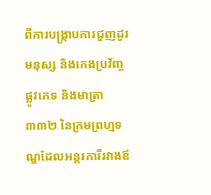ពីការបង្ក្រាបការជួញដូរមនុស្ស និងកេងប្រវ័ញ្ចផ្លូវភេទ និងមាត្រា ៣៣២ នៃក្រមព្រហ្មទណ្ឌដែលអន្តរការីរវាងឪ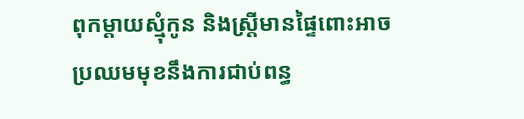ពុកម្តាយស្មុំកូន និងស្ត្រីមានផ្ទៃពោះអាចប្រឈមមុខនឹងការជាប់ពន្ធ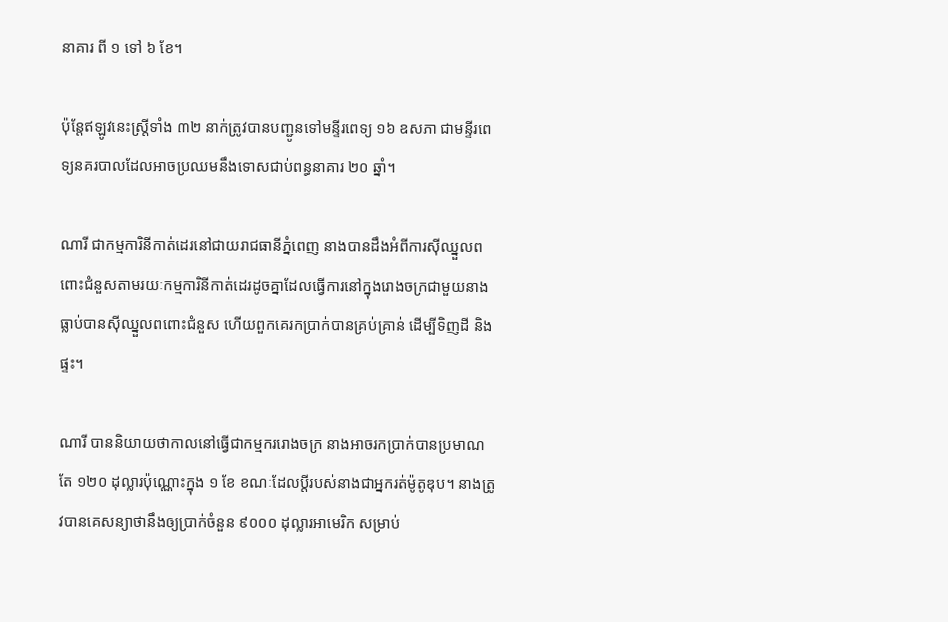នាគារ ពី ១ ទៅ ៦ ខែ។

ប៉ុន្តែឥឡូវនេះស្ត្រីទាំង ៣២ នាក់ត្រូវបានបញ្ជូនទៅមន្ទីរពេទ្យ ១៦ ឧសភា ជាមន្ទីរពេទ្យនគរបាលដែលអាចប្រឈមនឹងទោសជាប់ពន្ធនាគារ ២០ ឆ្នាំ។

ណារី ជាកម្មការិនីកាត់ដេរនៅជាយរាជធានីភ្នំពេញ នាងបានដឹងអំពីការស៊ីឈ្នួលពពោះជំនួសតាមរយៈកម្មការិនីកាត់ដេរដូចគ្នាដែលធ្វើការនៅក្នុងរោងចក្រជាមួយនាងធ្លាប់បានស៊ីឈ្នួលពពោះជំនួស ហើយពួកគេរកប្រាក់បានគ្រប់គ្រាន់ ដើម្បីទិញដី និងផ្ទះ។

ណារី បាននិយាយថាកាលនៅធ្វើជាកម្មកររោងចក្រ នាងអាចរកប្រាក់បានប្រមាណតែ ១២០ ដុល្លារប៉ុណ្ណោះក្នុង ១ ខែ ខណៈដែលប្តីរបស់នាងជាអ្នករត់ម៉ូតូឌុប។ នាងត្រូវបានគេសន្យាថានឹងឲ្យប្រាក់ចំនួន ៩០០០ ដុល្លារអាមេរិក សម្រាប់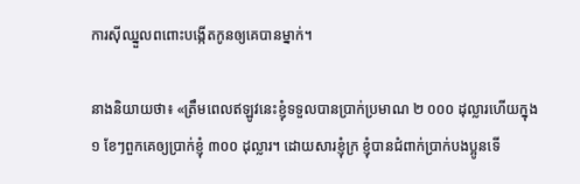ការស៊ីឈ្នួលពពោះបង្កើតកូនឲ្យគេបានម្នាក់។

នាងនិយាយថា៖ «ត្រឹមពេលឥឡូវនេះខ្ញុំទទួលបានប្រាក់ប្រមាណ ២ ០០០ ដុល្លារហើយក្នុង ១ ខែៗពួកគេឲ្យប្រាក់ខ្ញុំ ៣០០ ដុល្លារ។ ដោយសារខ្ញុំក្រ ខ្ញុំបានជំពាក់ប្រាក់បងប្អូនទើ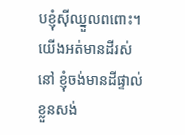បខ្ញុំស៊ីឈ្នួលពពោះ។ យើងអត់មានដីរស់នៅ ខ្ញុំចង់មានដីផ្ទាល់ខ្លួនសង់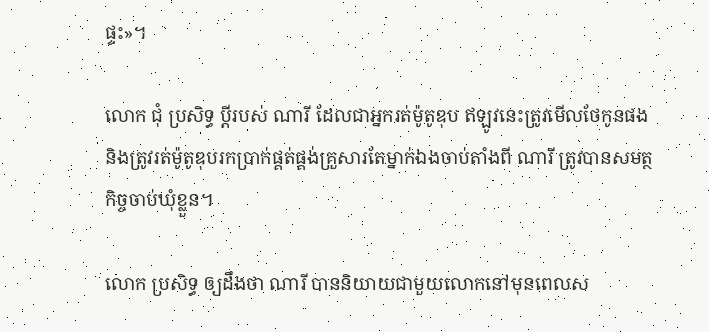ផ្ទះ»។

លោក ជុំ ប្រសិទ្ធ ប្តីរបស់ ណារី ដែលជាអ្នករត់ម៉ូតូឌុប ឥឡូវនេះត្រូវមើលថែកូនផង និងត្រូវរត់ម៉ូតូឌុបរកប្រាក់ផ្គត់ផ្គង់គ្រួសារតែម្នាក់ឯងចាប់តាំងពី ណារី ត្រូវបានសមត្ថកិច្ចចាប់ឃុំខ្លួន។

លោក ប្រសិទ្ធ ឲ្យដឹងថា ណារី បាននិយាយជាមួយលោកនៅមុនពេលស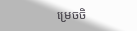ម្រេចចិ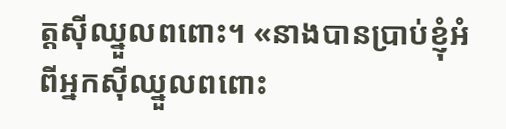ត្តស៊ីឈ្នួលពពោះ។ «នាងបានប្រាប់ខ្ញុំអំពីអ្នកស៊ីឈ្នួលពពោះ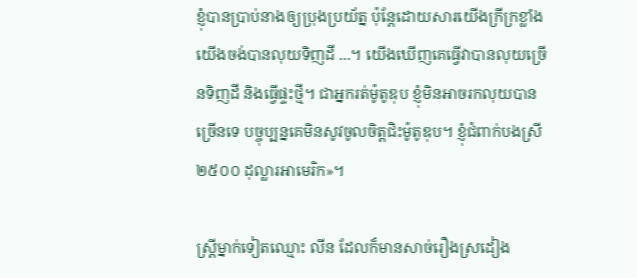ខ្ញុំបានប្រាប់នាងឲ្យប្រុងប្រយ័ត្ន ប៉ុន្តែដោយសារយើងក្រីក្រខ្លាំង យើងចង់បានលុយទិញដី ...។ យើងឃើញគេធ្វើវាបានលុយច្រើនទិញដី និងធ្វើផ្ទះថ្មី។ ជាអ្នករត់ម៉ូតូឌុប ខ្ញុំមិនអាចរកលុយបានច្រើនទេ បច្ចុប្បន្នគេមិនសូវចូលចិត្តជិះម៉ូតូឌុប។ ខ្ញុំជំពាក់បងស្រី ២៥០០ ដុល្លារអាមេរិក»។

ស្ត្រីម្នាក់ទៀតឈ្មោះ លីន ដែលក៏មានសាច់រឿងស្រដៀង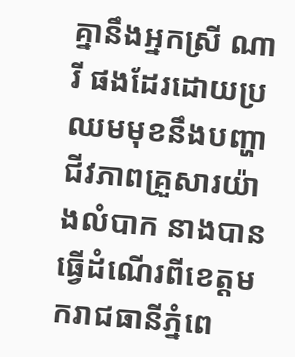គ្នានឹងអ្នកស្រី ណារី ផងដែរដោយប្រឈមមុខនឹងបញ្ហាជីវភាពគ្រួសារយ៉ាងលំបាក នាងបានធ្វើដំណើរពីខេត្តមករាជធានីភ្នំពេ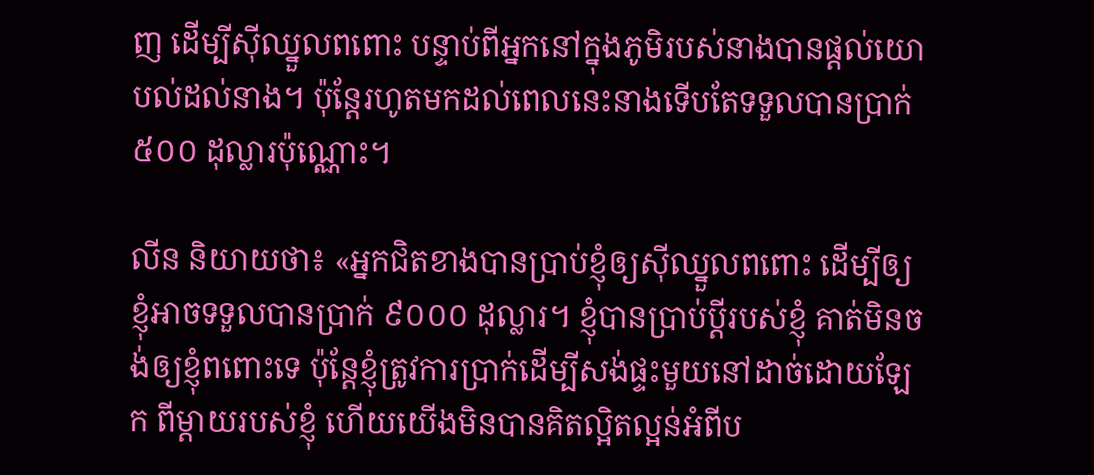ញ ដើម្បីស៊ីឈ្នួលពពោះ បន្ទាប់ពីអ្នកនៅក្នុងភូមិរបស់នាងបានផ្តល់យោបល់ដល់នាង។ ប៉ុន្តែរហូតមកដល់ពេលនេះនាងទើបតែទទួលបានប្រាក់ ៥០០ ដុល្លារប៉ុណ្ណោះ។

លីន និយាយថា៖ «អ្នកជិតខាងបានប្រាប់ខ្ញុំឲ្យស៊ីឈ្នួលពពោះ ដើម្បីឲ្យខ្ញុំអាចទទួលបានប្រាក់ ៩០០០ ដុល្លារ។ ខ្ញុំបានប្រាប់ប្តីរបស់ខ្ញុំ គាត់មិនចង់ឲ្យខ្ញុំពពោះទេ ប៉ុន្តែខ្ញុំត្រូវការប្រាក់ដើម្បីសង់ផ្ទះមួយនៅដាច់ដោយឡែក ពីម្តាយរបស់ខ្ញុំ ហើយយើងមិនបានគិតល្អិតល្អន់អំពីប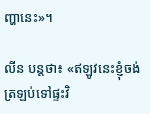ញ្ហានេះ»។

លីន បន្តថា៖ «ឥឡូវនេះខ្ញុំចង់ត្រឡប់ទៅផ្ទះវិ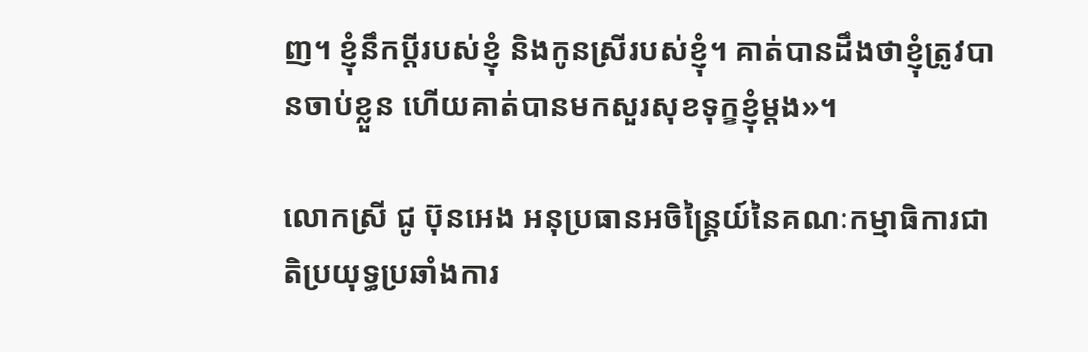ញ។ ខ្ញុំនឹកប្តីរបស់ខ្ញុំ និងកូនស្រីរបស់ខ្ញុំ។ គាត់បានដឹងថាខ្ញុំត្រូវបានចាប់ខ្លួន ហើយគាត់បានមកសួរសុខទុក្ខខ្ញុំម្តង»។

លោកស្រី ជូ ប៊ុនអេង អនុប្រធានអចិន្ត្រៃយ៍នៃគណៈកម្មាធិការជាតិប្រយុទ្ធប្រឆាំងការ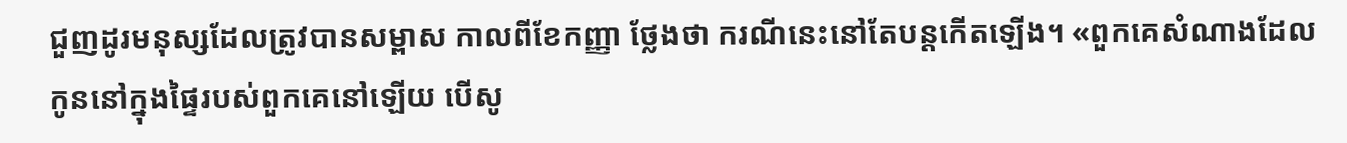ជួញដូរមនុស្សដែលត្រូវបានសម្ពាស កាលពីខែកញ្ញា ថ្លែងថា ករណីនេះនៅតែបន្តកើតឡើង។ «ពួកគេសំណាងដែលកូននៅក្នុងផ្ទៃរបស់ពួកគេនៅឡើយ បើសូ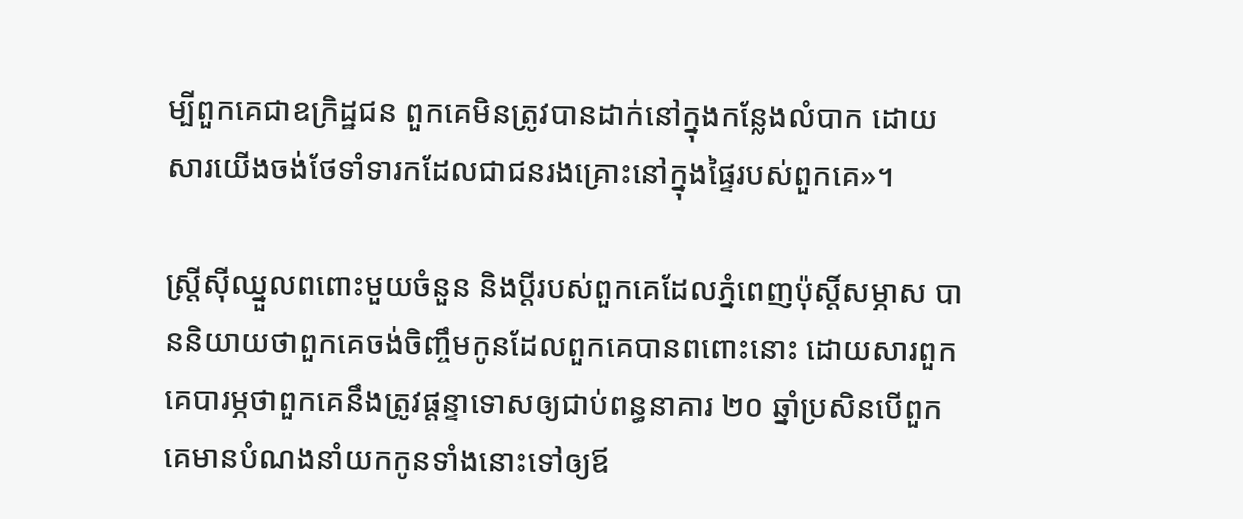ម្បីពួកគេជាឧក្រិដ្ឋជន ពួកគេមិនត្រូវបានដាក់នៅក្នុងកន្លែងលំបាក ដោយសារយើងចង់ថែទាំទារកដែលជាជនរងគ្រោះនៅក្នុងផ្ទៃរបស់ពួកគេ»។

ស្ត្រីស៊ីឈ្នួលពពោះមួយចំនួន និងប្តីរបស់ពួកគេដែលភ្នំពេញប៉ុស្តិ៍សម្ភាស បាននិយាយថាពួកគេចង់ចិញ្ចឹមកូនដែលពួកគេបានពពោះនោះ ដោយសារពួកគេបារម្ភថាពួកគេនឹងត្រូវផ្តន្ទាទោសឲ្យជាប់ពន្ធនាគារ ២០ ឆ្នាំប្រសិនបើពួកគេមានបំណងនាំយកកូនទាំងនោះទៅឲ្យឪ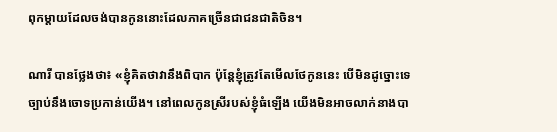ពុកម្តាយដែលចង់បានកូននោះដែលភាគច្រើនជាជនជាតិចិន។

ណារី បានថ្លែងថា៖ «ខ្ញុំគិតថាវានឹងពិបាក ប៉ុន្តែខ្ញុំត្រូវតែមើលថែកូននេះ បើមិនដូច្នោះទេច្បាប់នឹងចោទប្រកាន់យើង។ នៅពេលកូនស្រីរបស់ខ្ញុំធំឡើង យើងមិនអាចលាក់នាងបា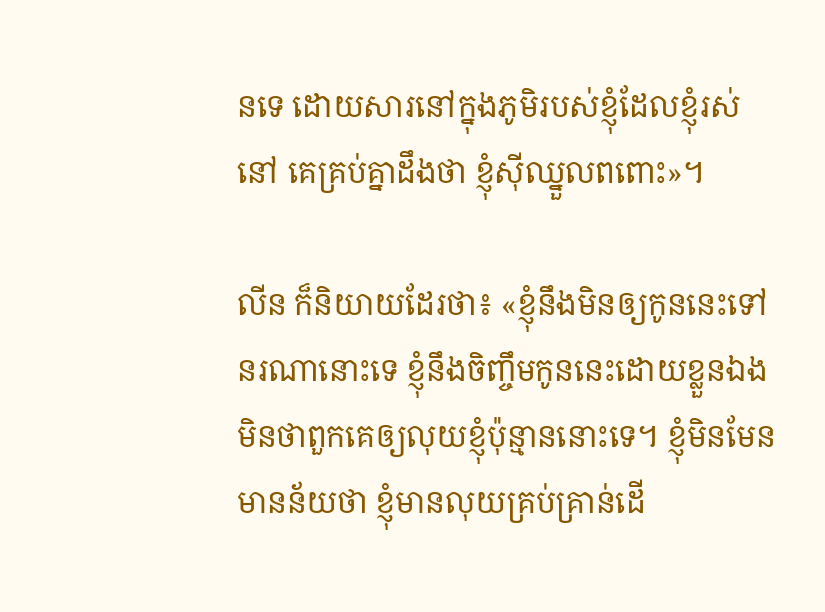នទេ ដោយសារនៅក្នុងភូមិរបស់ខ្ញុំដែលខ្ញុំរស់នៅ គេគ្រប់គ្នាដឹងថា ខ្ញុំស៊ីឈ្នួលពពោះ»។

លីន ក៏និយាយដែរថា៖ «ខ្ញុំនឹងមិនឲ្យកូននេះទៅនរណានោះទេ ខ្ញុំនឹងចិញ្ចឹមកូននេះដោយខ្លួនឯង មិនថាពួកគេឲ្យលុយខ្ញុំប៉ុន្មាននោះទេ។ ខ្ញុំមិនមែនមានន័យថា ខ្ញុំមានលុយគ្រប់គ្រាន់ដើ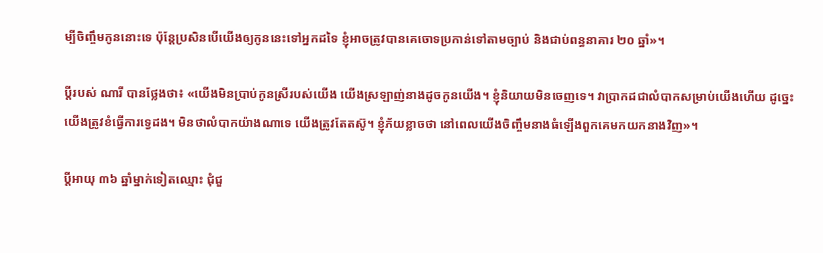ម្បីចិញ្ចឹមកូននោះទេ ប៉ុន្តែប្រសិនបើយើងឲ្យកូននេះទៅអ្នកដទៃ ខ្ញុំអាចត្រូវបានគេចោទប្រកាន់ទៅតាមច្បាប់ និងជាប់ពន្ធនាគារ ២០ ឆ្នាំ»។

ប្តីរបស់ ណារី បានថ្លែងថា៖ «យើងមិនប្រាប់កូនស្រីរបស់យើង យើងស្រឡាញ់នាងដូចកូនយើង។ ខ្ញុំនិយាយមិនចេញទេ។ វាប្រាកដជាលំបាកសម្រាប់យើងហើយ ដូច្នេះយើងត្រូវខំធ្វើការទ្វេដង។ មិនថាលំបាកយ៉ាងណាទេ យើងត្រូវតែតស៊ូ។ ខ្ញុំភ័យខ្លាចថា នៅពេលយើងចិញ្ចឹមនាងធំឡើងពួកគេមកយកនាងវិញ»។

ប្តីអាយុ ៣៦ ឆ្នាំម្នាក់ទៀតឈ្មោះ ជុំជួ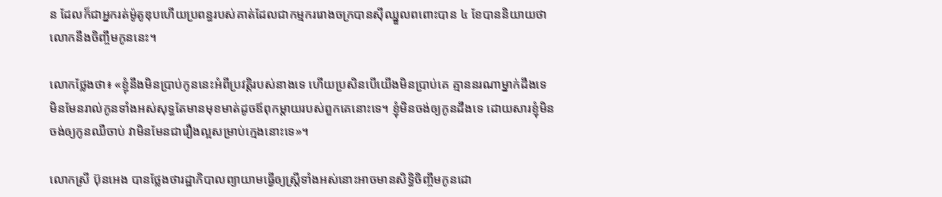ន ដែលក៏ជាអ្នករត់ម៉ូតូឌុបហើយប្រពន្ធរបស់គាត់ដែលជាកម្មកររោងចក្របានស៊ីឈ្នួលពពោះបាន ៤ ខែបាននិយាយថាលោកនឹងចិញ្ចឹមកូននេះ។

លោកថ្លែងថា៖ «ខ្ញុំនឹងមិនប្រាប់កូននេះអំពីប្រវត្តិរបស់នាងទេ ហើយប្រសិនបើយើងមិនប្រាប់គេ គ្មាននរណាម្នាក់ដឹងទេ មិនមែនរាល់កូនទាំងអស់សុទ្ធតែមានមុខមាត់ដូចឪពុកម្តាយរបស់ពួកគេនោះទេ។ ខ្ញុំមិនចង់ឲ្យកូនដឹងទេ ដោយសារខ្ញុំមិនចង់ឲ្យកូនឈឺចាប់ វាមិនមែនជារឿងល្អសម្រាប់ក្មេងនោះទេ»។

លោកស្រី ប៊ុនអេង បានថ្លែងថារដ្ឋាភិបាលព្យាយាមធ្វើឲ្យស្ត្រីទាំងអស់នោះអាចមានសិទ្ធិចិញ្ចឹមកូនដោ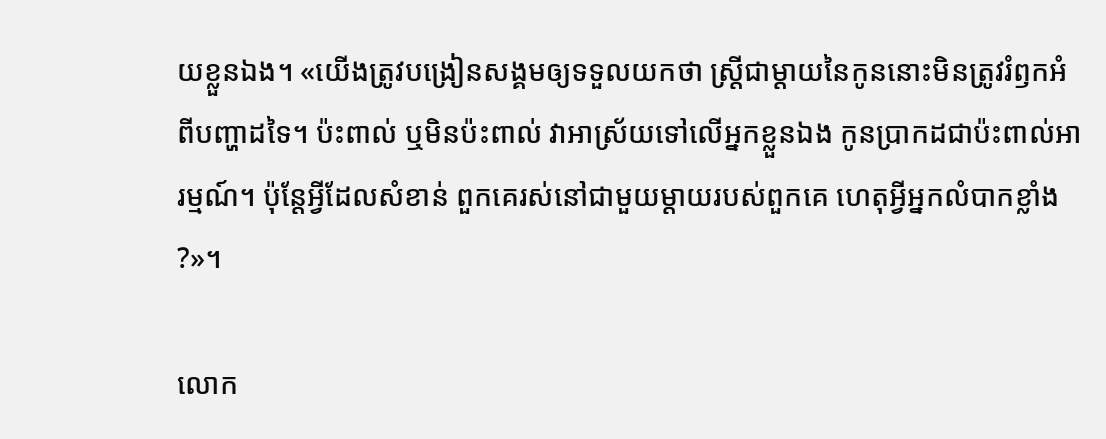យខ្លួនឯង។ «យើងត្រូវបង្រៀនសង្គមឲ្យទទួលយកថា ស្ត្រីជាម្តាយនៃកូននោះមិនត្រូវរំឭកអំពីបញ្ហាដទៃ។ ប៉ះពាល់ ឬមិនប៉ះពាល់ វាអាស្រ័យទៅលើអ្នកខ្លួនឯង កូនប្រាកដជាប៉ះពាល់អារម្មណ៍។ ប៉ុន្តែអ្វីដែលសំខាន់ ពួកគេរស់នៅជាមួយម្តាយរបស់ពួកគេ ហេតុអ្វីអ្នកលំបាកខ្លាំង?»។

លោក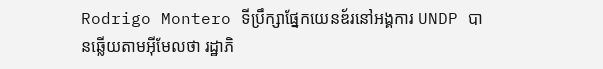Rodrigo Montero ទីប្រឹក្សាផ្នែកយេនឌ័រនៅអង្គការ UNDP បានឆ្លើយតាមអ៊ីមែលថា រដ្ឋាភិ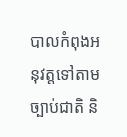បាលកំពុងអនុវត្តទៅតាមច្បាប់ជាតិ និ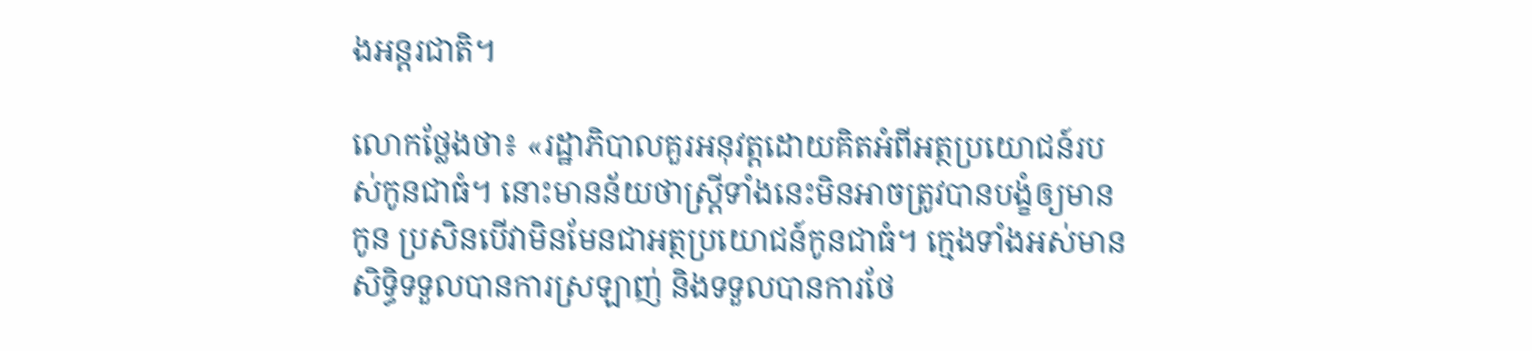ងអន្តរជាតិ។

លោកថ្លែងថា៖ «រដ្ឋាភិបាលគួរអនុវត្តដោយគិតអំពីអត្ថប្រយោជន៍របស់កូនជាធំ។ នោះមានន័យថាស្ត្រីទាំងនេះមិនអាចត្រូវបានបង្ខំឲ្យមានកូន ប្រសិនបើវាមិនមែនជាអត្ថប្រយោជន៍កូនជាធំ។ ក្មេងទាំងអស់មានសិទ្ធិទទួលបានការស្រឡាញ់ និងទទួលបានការថែ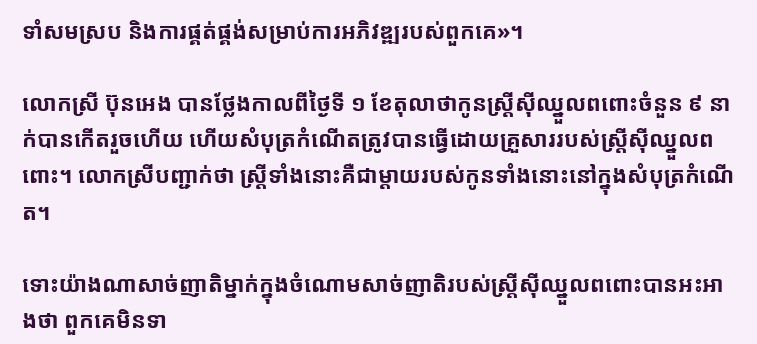ទាំសមស្រប និងការផ្គត់ផ្គង់សម្រាប់ការអភិវឌ្ឍរបស់ពួកគេ»។

លោកស្រី ប៊ុនអេង បានថ្លែងកាលពីថ្ងៃទី ១ ខែតុលាថាកូនស្ត្រីស៊ីឈ្នួលពពោះចំនួន ៩ នាក់បានកើតរួចហើយ ហើយសំបុត្រកំណើតត្រូវបានធ្វើដោយគ្រួសាររបស់ស្ត្រីស៊ីឈ្នួលពពោះ។ លោកស្រីបញ្ជាក់ថា ស្ត្រីទាំងនោះគឺជាម្តាយរបស់កូនទាំងនោះនៅក្នុងសំបុត្រកំណើត។

ទោះយ៉ាងណាសាច់ញាតិម្នាក់ក្នុងចំណោមសាច់ញាតិរបស់ស្ត្រីស៊ីឈ្នួលពពោះបានអះអាងថា ពួកគេមិនទា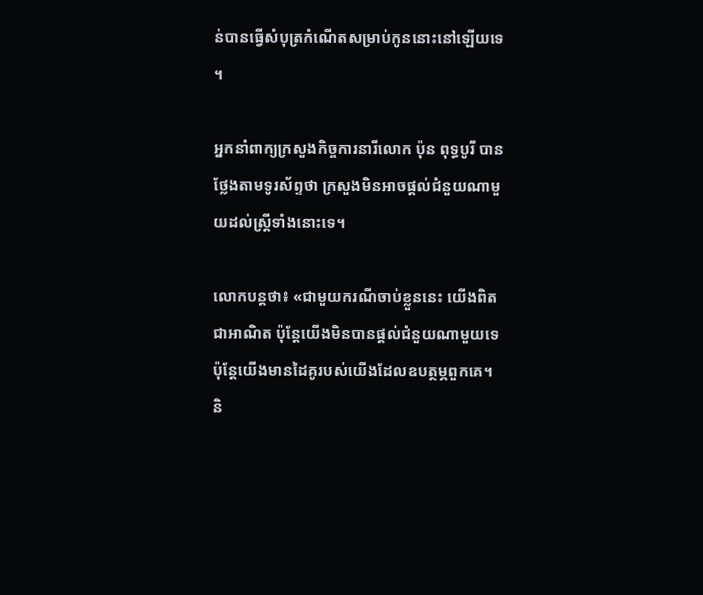ន់បានធ្វើសំបុត្រកំណើតសម្រាប់កូននោះនៅឡើយទេ។

អ្នកនាំពាក្យក្រសួងកិច្ចការនារីលោក ប៉ុន ពុទ្ធបូរី បានថ្លែងតាមទូរស័ព្ទថា ក្រសួងមិនអាចផ្តល់ជំនួយណាមួយដល់ស្ត្រីទាំងនោះទេ។

លោកបន្តថា៖ «ជាមួយករណីចាប់ខ្លួននេះ យើងពិតជាអាណិត ប៉ុន្តែយើងមិនបានផ្តល់ជំនួយណាមួយទេ ប៉ុន្តែយើងមានដៃគូរបស់យើងដែលឧបត្ថម្ភពួកគេ។ និ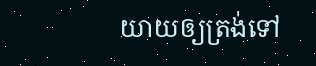យាយឲ្យត្រង់ទៅ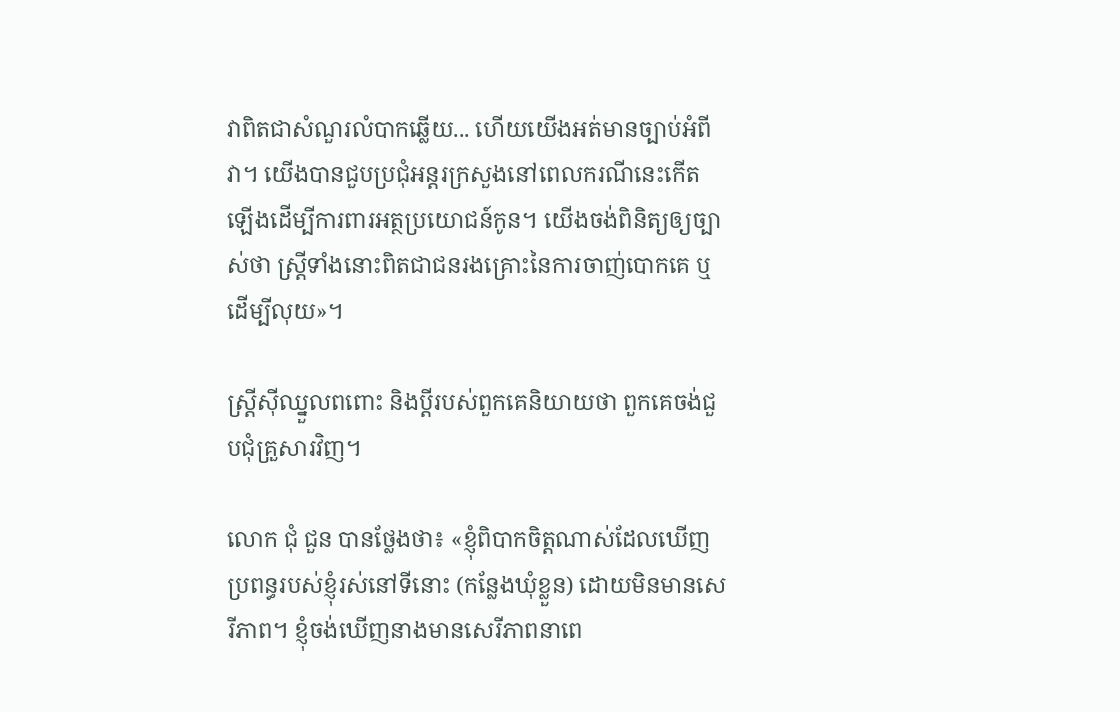វាពិតជាសំណួរលំបាកឆ្លើយ... ហើយយើងអត់មានច្បាប់អំពីវា។ យើងបានជួបប្រជុំអន្តរក្រសួងនៅពេលករណីនេះកើតឡើងដើម្បីការពារអត្ថប្រយោជន៍កូន។ យើងចង់ពិនិត្យឲ្យច្បាស់ថា ស្ត្រីទាំងនោះពិតជាជនរងគ្រោះនៃការចាញ់បោកគេ ឬដើម្បីលុយ»។

ស្ត្រីស៊ីឈ្នួលពពោះ និងប្តីរបស់ពួកគេនិយាយថា ពួកគេចង់ជួបជុំគ្រួសារវិញ។

លោក ជុំ ជួន បានថ្លែងថា៖ «ខ្ញុំពិបាកចិត្តណាស់ដែលឃើញប្រពន្ធរបស់ខ្ញុំរស់នៅទីនោះ (កន្លែងឃុំខ្លួន) ដោយមិនមានសេរីភាព។ ខ្ញុំចង់ឃើញនាងមានសេរីភាពនាពេ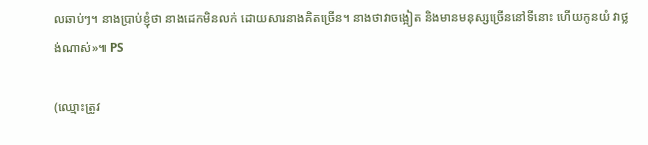លឆាប់ៗ។ នាងប្រាប់ខ្ញុំថា នាងដេកមិនលក់ ដោយសារនាងគិតច្រើន។ នាងថាវាចង្អៀត និងមានមនុស្សច្រើននៅទីនោះ ហើយកូនយំ វាថ្លង់ណាស់»៕ PS

(ឈ្មោះត្រូវ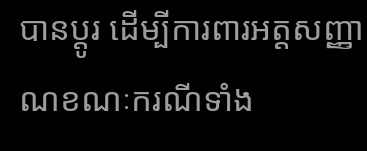បានប្តូរ ដើម្បីការពារអត្តសញ្ញាណខណៈករណីទាំង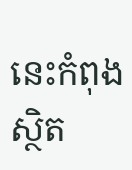នេះកំពុងស្ថិត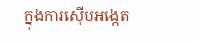ក្នុងការស៊ើបអង្កេត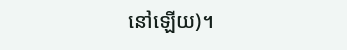នៅឡើយ)។